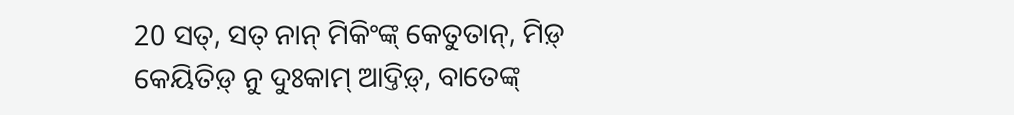20 ସତ୍, ସତ୍ ନାନ୍ ମିକିଂଙ୍କ୍ କେତୁତାନ୍, ମିଡ଼୍ କେୟିତିଡ଼୍ ନୁ ଦୁଃକାମ୍ ଆଦ୍ତିଡ଼୍, ବାତେଙ୍କ୍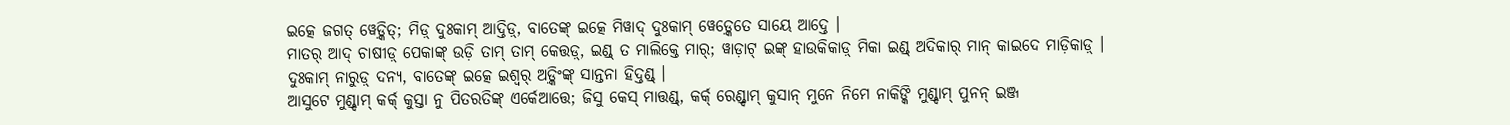ଇତ୍କେ ଜଗତ୍ ୱେଡ଼୍କିତ୍; ମିଡ଼୍ ଦୁଃକାମ୍ ଆଦ୍ତିଡ଼୍, ବାତେଙ୍କ୍ ଇତ୍କେ ମିୱାଦ୍ ଦୁଃକାମ୍ ୱେଡ଼୍କେତେ ସାୟେ ଆଦ୍ତେ ।
ମାତର୍ ଆଦ୍ ଚାଷୀଡ଼୍ ପେକାଙ୍କ୍ ଉଡ଼ି ତାମ୍ ତାମ୍ କେତ୍ତଡ଼୍, ଇଣ୍ଡ୍ ତ ମାଲିକ୍ତେ ମାର୍; ୱାଡ଼ାଟ୍ ଇଙ୍କ୍ ହାଉକିକାଡ଼୍ ମିକା ଇଣ୍ଡ୍ ଅଦିକାର୍ ମାନ୍ କାଇଦେ ମାଡ଼ିକାଡ଼୍ ।
ଦୁଃକାମ୍ ନାରୁଡ଼୍ ଦନ୍ୟ, ବାତେଙ୍କ୍ ଇତ୍କେ ଇଶ୍ୱର୍ ଅଡ଼୍କିଂଙ୍କ୍ ସାନ୍ତନା ହିଦ୍ତଣ୍ଡ୍ ।
ଆସୁଟେ ମୁଣ୍ଡ୍ଦାମ୍ କର୍କ୍ କୁସ୍ତା ନୁ ପିତରତିଙ୍କ୍ ଏର୍କେଆତ୍ତେ; ଜିସୁ କେସ୍ ମାତ୍ତଣ୍ଡ୍, କର୍କ୍ ରେଣ୍ଡ୍ଦାମ୍ କୁସାନ୍ ମୁନେ ନିମେ ନାକିଙ୍କି ମୁଣ୍ଡ୍ଦାମ୍ ପୁନନ୍ ଇଞ୍ଜ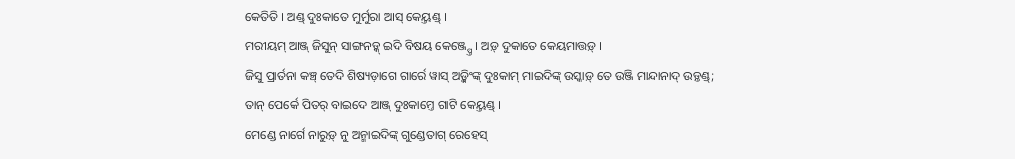କେତିତି । ଅଣ୍ଡ୍ ଦୁଃକାତେ ମୁର୍ମୁରା ଆସ୍ କେୟ୍ତଣ୍ଡ୍ ।
ମରୀୟମ୍ ଆଞ୍ଜ୍ ଜିସୁନ୍ ସାଙ୍ଗନଡ଼୍କ୍ ଇଦି ବିଷୟ କେଞ୍ଜ୍ପ୍ତେ । ଅଡ଼୍ ଦୁକାତେ କେୟମାତ୍ତଡ଼୍ ।
ଜିସୁ ପ୍ରାର୍ତନା କଞ୍ଚ୍ ତେଦି ଶିଷ୍ୟଡ଼ାଗେ ଗାର୍ରେ ୱାସ୍ ଅଡ଼୍କିଂଙ୍କ୍ ଦୁଃକାମ୍ ମାଇଦିଙ୍କ୍ ଉସ୍କାଡ଼୍ ତେ ଉଞ୍ଜି ମାନ୍ଦାନାଦ୍ ଉଡ଼୍ତଣ୍ଡ୍;
ତାନ୍ ପେର୍କେ ପିତର୍ ବାଇଦେ ଆଞ୍ଜ୍ ଦୁଃକାମ୍ତେ ଗାଟି କେୟ୍ତଣ୍ଡ୍ ।
ମେଣ୍ଡେ ନାର୍ଗେ ନାରୁଡ଼୍ ନୁ ଅନ୍ମାଇଦିଙ୍କ୍ ଗୁଣ୍ଡେତାଗ୍ ରେହେସ୍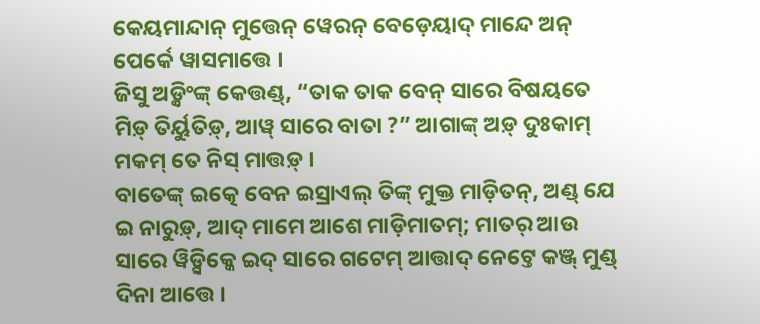କେୟମାନ୍ଦାନ୍ ମୁତ୍ତେନ୍ ୱେରନ୍ ବେଡ଼େୟାଦ୍ ମାନ୍ଦେ ଅନ୍ ପେର୍କେ ୱାସମାତ୍ତେ ।
ଜିସୁ ଅଡ଼୍କିଂଙ୍କ୍ କେତ୍ତଣ୍ଡ୍, “ତାକ ତାକ ବେନ୍ ସାରେ ବିଷୟତେ ମିଡ଼୍ ତିର୍ୟୁତିଡ଼୍, ଆୱ୍ ସାରେ ବାତା ?” ଆଗାଙ୍କ୍ ଅଡ଼୍ ଦୁଃକାମ୍ ମକମ୍ ତେ ନିସ୍ ମାତ୍ତଡ଼୍ ।
ବାତେଙ୍କ୍ ଇତ୍କେ ବେନ ଇସ୍ରାଏଲ୍ ତିଙ୍କ୍ ମୁକ୍ତ ମାଡ଼ିତନ୍, ଅଣ୍ଡ୍ ଯେ ଇ ନାରୁଡ଼୍, ଆଦ୍ ମାମେ ଆଶେ ମାଡ଼ିମାତମ୍; ମାତର୍ ଆଉ ସାରେ ୱିଡ଼୍ସିକ୍କେ ଇଦ୍ ସାରେ ଗଟେମ୍ ଆତ୍ତାଦ୍ ନେଟ୍ତେ କଞ୍ଜ୍ ମୁଣ୍ଡ୍ ଦିନା ଆତ୍ତେ ।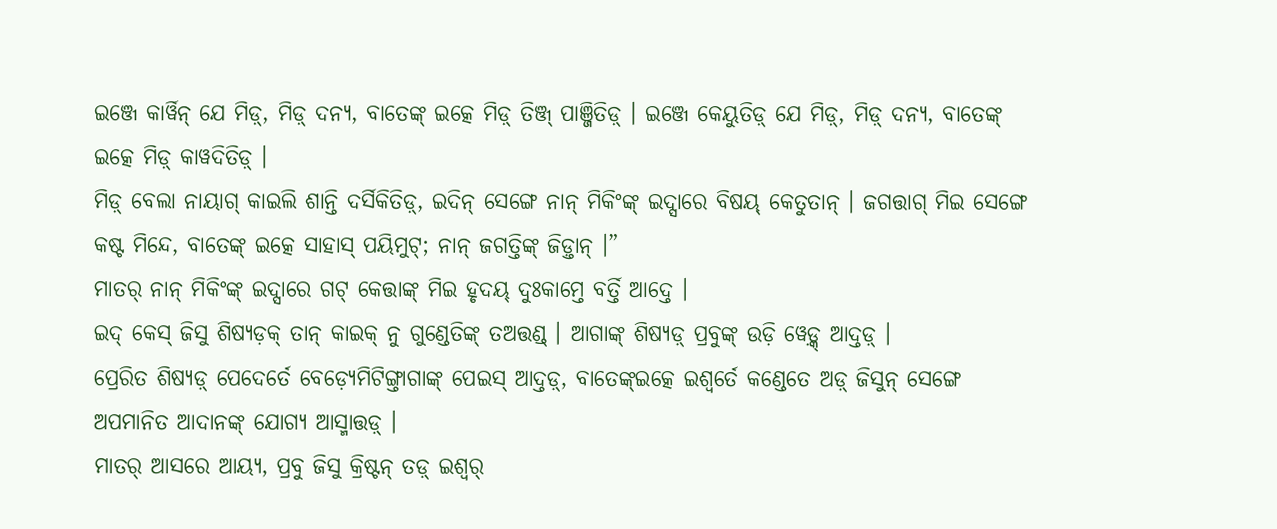ଇଞ୍ଜେ କାର୍ୱିନ୍ ଯେ ମିଡ଼୍, ମିଡ଼୍ ଦନ୍ୟ, ବାତେଙ୍କ୍ ଇତ୍କେ ମିଡ଼୍ ତିଞ୍ଜ୍ ପାଞ୍ଜିତିଡ଼୍ । ଇଞ୍ଜେ କେୟୁତିଡ଼୍ ଯେ ମିଡ଼୍, ମିଡ଼୍ ଦନ୍ୟ, ବାତେଙ୍କ୍ ଇତ୍କେ ମିଡ଼୍ କାୱଦିତିଡ଼୍ ।
ମିଡ଼୍ ବେଲା ନାୟାଗ୍ କାଇଲି ଶାନ୍ତି ଦର୍ସିକିତିଡ଼୍, ଇଦିନ୍ ସେଙ୍ଗେ ନାନ୍ ମିକିଂଙ୍କ୍ ଇଦ୍ସାରେ ବିଷୟ୍ କେତୁତାନ୍ । ଜଗତ୍ତାଗ୍ ମିଇ ସେଙ୍ଗେ କଷ୍ଟ ମିନ୍ଦେ, ବାତେଙ୍କ୍ ଇତ୍କେ ସାହାସ୍ ପୟିମୁଟ୍; ନାନ୍ ଜଗତ୍ତିଙ୍କ୍ ଜିଡ଼୍ତାନ୍ ।”
ମାତର୍ ନାନ୍ ମିକିଂଙ୍କ୍ ଇଦ୍ସାରେ ଗଟ୍ କେତ୍ତାଙ୍କ୍ ମିଇ ହୃଦୟ୍ ଦୁଃକାମ୍ତେ ବର୍ତ୍ତି ଆଦ୍ତେ ।
ଇଦ୍ କେସ୍ ଜିସୁ ଶିଷ୍ୟଡ଼କ୍ ତାନ୍ କାଇକ୍ ନୁ ଗୁଣ୍ଡେତିଙ୍କ୍ ତଅତ୍ତଣ୍ଡ୍ । ଆଗାଙ୍କ୍ ଶିଷ୍ୟଡ଼୍ ପ୍ରବୁଙ୍କ୍ ଉଡ଼ି ୱେଡ଼୍କ୍ ଆଦ୍ତଡ଼୍ ।
ପ୍ରେରିତ ଶିଷ୍ୟଡ଼୍ ପେଦେର୍ତେ ବେଡ଼୍ୟେମିଟିଙ୍ଗ୍ତାଗାଙ୍କ୍ ପେଇସ୍ ଆଦ୍ତଡ଼୍, ବାତେଙ୍କ୍ଇତ୍କେ ଇଶ୍ୱର୍ତେ କଣ୍ଡେତେ ଅଡ଼୍ ଜିସୁନ୍ ସେଙ୍ଗେ ଅପମାନିତ ଆଦାନଙ୍କ୍ ଯୋଗ୍ୟ ଆସ୍ମାତ୍ତଡ଼୍ ।
ମାତର୍ ଆସରେ ଆୟ୍ୟ, ପ୍ରବୁ ଜିସୁ କ୍ରିଷ୍ଟନ୍ ତଡ଼୍ ଇଶ୍ୱର୍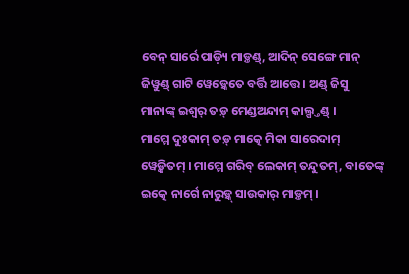ବେନ୍ ସାର୍ରେ ପାଡ଼୍ୟି ମାଡ଼୍ତଣ୍ଡ୍, ଆଦିନ୍ ସେଙ୍ଗେ ମାନ୍ ଜିୱୁଣ୍ଡ୍ ଗାଟି ୱେଡ଼୍କେତେ ବର୍ତ୍ତି ଆତ୍ତେ । ଅଣ୍ଡ୍ ଜିସୁ ମାନାଙ୍କ୍ ଇଶ୍ୱର୍ ତଡ଼୍ ମେଣ୍ଡଅନ୍ଦାମ୍ କାଲ୍ପ୍ତଣ୍ଡ୍ ।
ମାମ୍ମେ ଦୁଃକାମ୍ ତଡ଼୍ ମାତ୍କେ ମିକା ସାରେଦାମ୍ ୱେଡ଼୍କିତମ୍ । ମାମ୍ମେ ଗରିବ୍ ଲେକାମ୍ ତନ୍ଦୁତମ୍, ବାତେଙ୍କ୍ ଇତ୍କେ ନାର୍ଗେ ନାରୁଡ଼୍କ୍ ସାଉକାର୍ ମାଡ଼୍ତମ୍ ।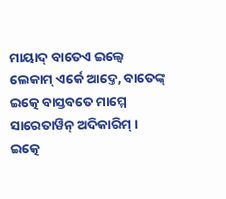ମାୟାଦ୍ ବାତେଏ ଇଲ୍ୱେ ଲେକାମ୍ ଏର୍କେ ଆଦ୍ତେ, ବାତେଙ୍କ୍ ଇତ୍କେ ବାସ୍ତବତେ ମାମ୍ମେ ସାରେତାୱିନ୍ ଅଦିକାରିମ୍ ।
ଇତ୍କେ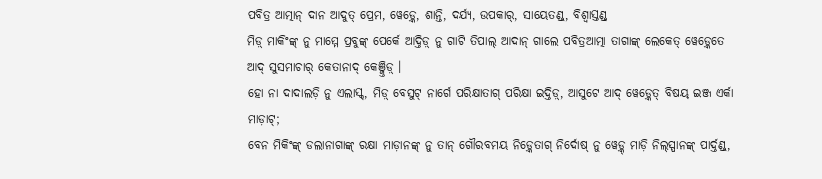ପବିତ୍ର ଆତ୍ମାନ୍ ଦାନ ଆଦୁତ୍ ପ୍ରେମ, ୱେଡ଼୍କେ, ଶାନ୍ତି, ଦର୍ଯ୍ୟ, ଉପକାର୍, ସାୟେତଣ୍ଡ୍, ବିଶ୍ୱାସ୍ତଣ୍ଡ୍
ମିଡ଼୍ ମାକିଂଙ୍କ୍ ନୁ ମାମ୍ମେ ପ୍ରବୁଙ୍କ୍ ପେର୍କେ ଆଦ୍ତିଡ଼୍ ନୁ ଗାଟି ତିପାଲ୍ ଆଦାନ୍ ଗାଲେ ପବିତ୍ରଆତ୍ମା ତାଗାଙ୍କ୍ ଲେକେତ୍ ୱେଡ଼୍କେତେ ଆଦ୍ ସୁସମାଚାର୍ କେତାନାଦ୍ କେଞ୍ଜ୍ତିଡ଼୍ ।
ହୋ ନା ଦାଦାଲଡ଼ି ନୁ ଏଲାସ୍କ୍, ମିଡ଼୍ ବେସୁଟ୍ ନାର୍ଗେ ପରିକ୍ଷାତାଗ୍ ପରିକ୍ଷା ଇଦ୍ତିଡ଼୍, ଆସୁଟେ ଆଦ୍ ୱେଡ଼୍କେତ୍ ବିଷୟ୍ ଇଞ୍ଜ ଏର୍କା ମାଡ଼ାଟ୍;
ବେନ ମିକିଂଙ୍କ୍ ଡଲାନାଗାଙ୍କ୍ ରକ୍ଷା ମାଡ଼ାନଙ୍କ୍ ନୁ ତାନ୍ ଗୌରବମୟ ନିଡ଼୍କେତାଗ୍ ନିର୍ଦୋଷ୍ ନୁ ୱେଡ଼୍କ୍ ମାଡ଼ି ନିଲ୍ସ୍ପାନଙ୍କ୍ ପାର୍ଦ୍ତଣ୍ଡ୍,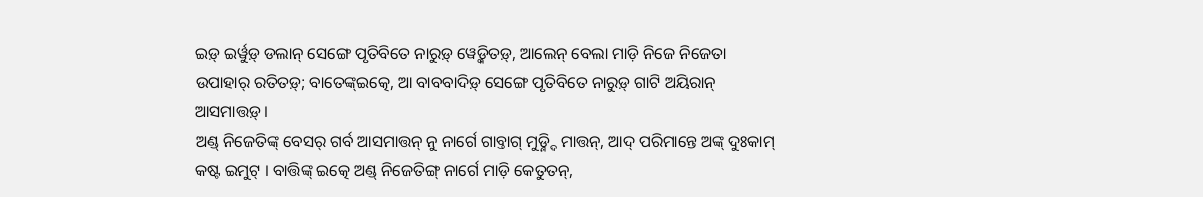ଇଡ଼୍ ଇର୍ୱୁଡ଼୍ ଡଲାନ୍ ସେଙ୍ଗେ ପୃତିବିତେ ନାରୁଡ଼୍ ୱେଡ଼୍କିତଡ଼୍, ଆଲେନ୍ ବେଲା ମାଡ଼ି ନିଜେ ନିଜେତା ଉପାହାର୍ ରତିତଡ଼୍; ବାତେଙ୍କ୍ଇତ୍କେ, ଆ ବାବବାଦିଡ଼୍ ସେଙ୍ଗେ ପୃତିବିତେ ନାରୁଡ଼୍ ଗାଟି ଅୟିରାନ୍ ଆସମାତ୍ତଡ଼୍ ।
ଅଣ୍ଡ୍ ନିଜେତିଙ୍କ୍ ବେସର୍ ଗର୍ବ ଆସମାତ୍ତନ୍ ନୁ ନାର୍ଗେ ଗାବ୍ତାଗ୍ ମୁଡ଼୍ନ୍ଦି ମାତ୍ତନ୍, ଆଦ୍ ପରିମାନ୍ତେ ଅଙ୍କ୍ ଦୁଃକାମ୍ କଷ୍ଟ ଇମୁଟ୍ । ବାତ୍ତିଙ୍କ୍ ଇତ୍କେ ଅଣ୍ଡ୍ ନିଜେତିଙ୍ଗ୍ ନାର୍ଗେ ମାଡ଼ି କେତୁତନ୍,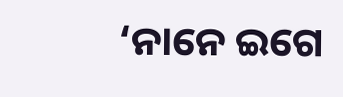‘ନାନେ ଇଗେ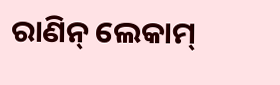ରାଣିନ୍ ଲେକାମ୍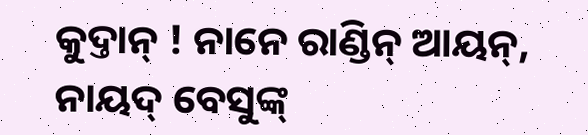କୁଦ୍ତାନ୍ ! ନାନେ ରାଣ୍ଡିନ୍ ଆୟନ୍, ନାୟଦ୍ ବେସୁଙ୍କ୍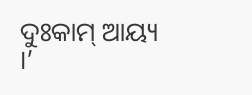ଦୁଃକାମ୍ ଆୟ୍ୟ ।’